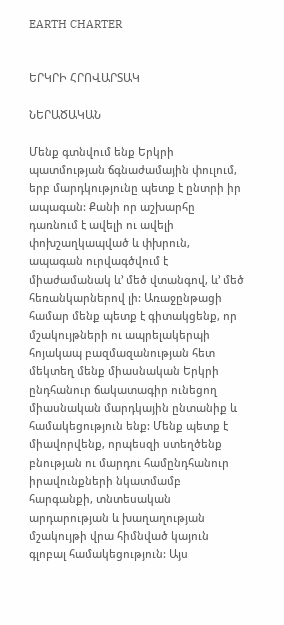EARTH CHARTER


ԵՐԿՐԻ ՀՐՈՎԱՐՏԱԿ

ՆԵՐԱԾԱԿԱՆ

Մենք գտնվում ենք Երկրի պատմության ճգնաժամային փուլում, երբ մարդկությունը պետք է ընտրի իր ապագան: Քանի որ աշխարհը դառնում է ավելի ու ավելի փոխշաղկապված և փխրուն, ապագան ուրվագծվում է միաժամանակ և’ մեծ վտանգով, և’ մեծ հեռանկարներով լի: Առաջընթացի համար մենք պետք է գիտակցենք, որ մշակույթների ու ապրելակերպի հոյակապ բազմազանության հետ մեկտեղ մենք միասնական Երկրի ընդհանուր ճակատագիր ունեցող միասնական մարդկային ընտանիք և համակեցություն ենք: Մենք պետք է միավորվենք, որպեսզի ստեղծենք բնության ու մարդու համընդհանուր իրավունքների նկատմամբ հարգանքի, տնտեսական արդարության և խաղաղության մշակույթի վրա հիմնված կայուն գլոբալ համակեցություն: Այս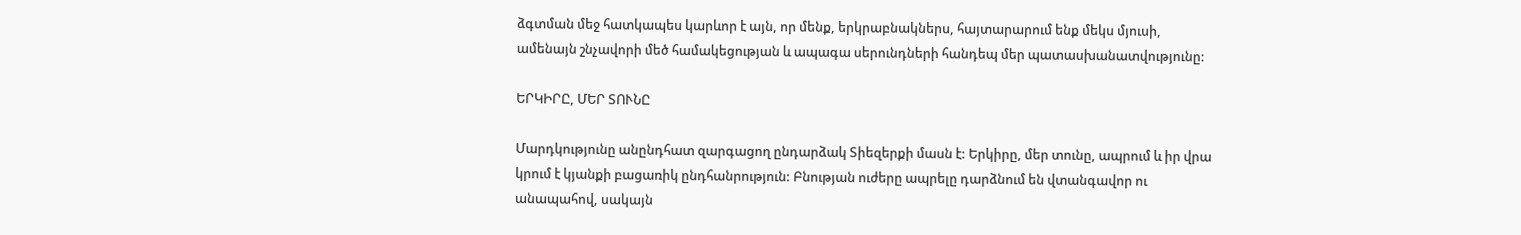ձգտման մեջ հատկապես կարևոր է այն, որ մենք, երկրաբնակներս, հայտարարում ենք մեկս մյուսի, ամենայն շնչավորի մեծ համակեցության և ապագա սերունդների հանդեպ մեր պատասխանատվությունը:

ԵՐԿԻՐԸ, ՄԵՐ ՏՈՒՆԸ

Մարդկությունը անընդհատ զարգացող ընդարձակ Տիեզերքի մասն է: Երկիրը, մեր տունը, ապրում և իր վրա կրում է կյանքի բացառիկ ընդհանրություն: Բնության ուժերը ապրելը դարձնում են վտանգավոր ու անապահով, սակայն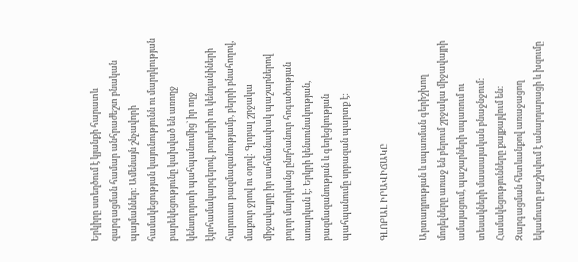Երկիրը ստեղծում է կյանքի հարատև զարգացման համար անհրաժեշտ բնական պայմաններ: Ամենայն շնչավորի համակեցության կայունությունն ու մարդկության բարեկեցությունը կախված են առողջ կենսոլորտի պահպանումից` իր ողջ էկոհամակարգերով‚ բույսերի ու կենդանիների հարուստ բազմազանությամբ‚ բերրի բնահողով‚ մաքուր ջրով ու օդով: Գլոբալ շրջակա միջավայրը իր սահմանափակ պաշարներով բոլոր մարդկանց ընդհանուր հոգածության առարկան է: Երկրի կենսունակության‚ բազմազանության և գեղեցկության պահպանումը սրբազան պարտք է:

ԳԼՈԲԱԼ ԻՐԱՎԻՃԱԿԸ

Արտադրության և սպառման գերիշխող մոդելները առաջ են բերում շրջակա միջավայրի ամայացում‚ պաշարների սպառում ու տեսակների մասսայական բնաջնջում: Համակեցությունները քայքայվում են: Զարգացման հետևանքով առաջացող եկամուտը բաշխվում է անարդարացի և խզումը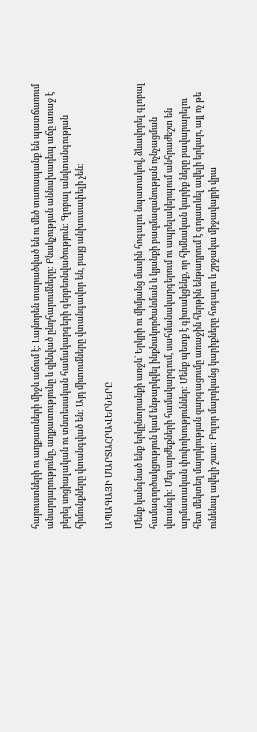հարուստների ու աղքատների միջև աճում է: Լայնորեն տարածված են ու մեծ տառապանք են պատճառում անարդարությունը‚ աղքատությունը և զինված ընդհարումները: Բնակչության աննախադեպ աճը առաջ է բերել սոցիալական ու տնտեսական համակարգերի գերբեռնվածություն: Գլոբալ անվտանգության հիմունքները վտանգված են: Այդ միտումները վտանգավոր են‚ բայց անխուսափելի չեն:

ԱՊԱԳԱՅԻ ՄԱՐՏԱՀՐԱՎԵՐՆԵՐԸ

Մենք կանգնած ենք երկընտրանքի առջև` Երկրի ու միմյանց մասին հոգալու նպատակով, ձևավորել գլոբալ համագործակցություն կամ ենթարկվել ինքնակործանման և կյանքի բազմազանության ոչնչացման վտանգի: Մեր արժեքների համակարգում‚ սահմանակարգերում ու ապրելակերպում անհրաժեշտ են արմատական փոփոխություններ: Մենք պետք է գիտակցենք‚ որ հիմնական կարիք ները բավարարելու հետ մեկտեղ մարդկության զարգացումը առաջին հերթին ենթադրում է գոյատևել ավելի երկար‚ այլ ոչ թե ունենալ ավելի շատ: Բոլոր մարդկանց կարիքները հոգալու և շրջակա միջավայրի վրա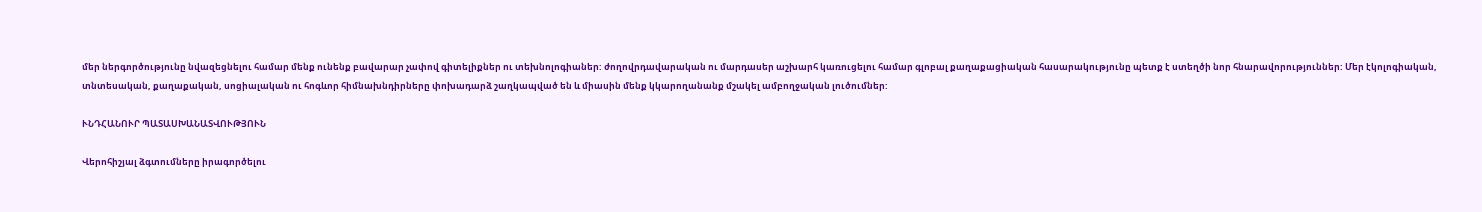մեր ներգործությունը նվազեցնելու համար մենք ունենք բավարար չափով գիտելիքներ ու տեխնոլոգիաներ: ժողովրդավարական ու մարդասեր աշխարհ կառուցելու համար գլոբալ քաղաքացիական հասարակությունը պետք է ստեղծի նոր հնարավորություններ: Մեր էկոլոգիական‚ տնտեսական‚ քաղաքական‚ սոցիալական ու հոգևոր հիմնախնդիրները փոխադարձ շաղկապված են և միասին մենք կկարողանանք մշակել ամբողջական լուծումներ:

ՒՆԴՀԱՆՈՒՐ ՊԱՏԱՍԽԱՆԱՏՎՈՒԹՅՈՒՆ

Վերոհիշյալ ձգտումները իրագործելու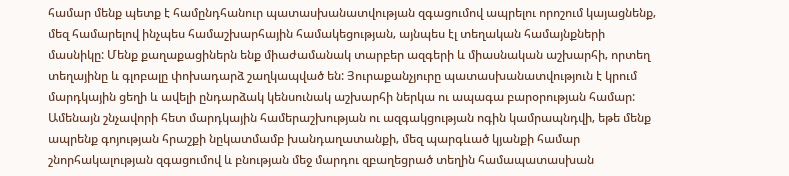համար մենք պետք է համընդհանուր պատասխանատվության զգացումով ապրելու որոշում կայացնենք‚ մեզ համարելով ինչպես համաշխարհային համակեցության‚ այնպես էլ տեղական համայնքների մասնիկը: Մենք քաղաքացիներն ենք միաժամանակ տարբեր ազգերի և միասնական աշխարհի‚ որտեղ տեղայինը և գլոբալը փոխադարձ շաղկապված են: Յուրաքանչյուրը պատասխանատվություն է կրում մարդկային ցեղի և ավելի ընդարձակ կենսունակ աշխարհի ներկա ու ապագա բարօրության համար: Ամենայն շնչավորի հետ մարդկային համերաշխության ու ազգակցության ոգին կամրապնդվի‚ եթե մենք ապրենք գոյության հրաշքի նըկատմամբ խանդաղատանքի‚ մեզ պարգևած կյանքի համար շնորհակալության զգացումով և բնության մեջ մարդու զբաղեցրած տեղին համապատասխան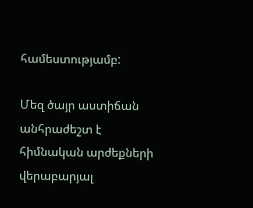համեստությամբ:

Մեզ ծայր աստիճան անհրաժեշտ է հիմնական արժեքների վերաբարյալ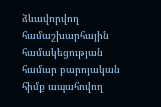ձևավորվող համաշխարհային համակեցության համար բարոյական հիմք ապահովող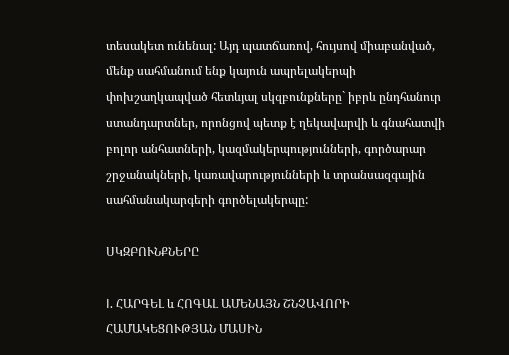տեսակետ ունենալ: Այդ պատճառով‚ հույսով միաբանված‚ մենք սահմանում ենք կայուն ապրելակերպի փոխշաղկապված հետևյալ սկզբունքները` իբրև ընդհանուր ստանդարտներ‚ որոնցով պետք է ղեկավարվի և գնահատվի բոլոր անհատների‚ կազմակերպությունների‚ գործարար շրջանակների‚ կառավարությունների և տրանսազգային սահմանակարգերի գործելակերպը:

ՍԿԶԲՈՒՆՔՆԵՐԸ

I. ՀԱՐԳԵԼ և ՀՈԳԱԼ ԱՄԵՆԱՅՆ ՇՆՉԱՎՈՐԻ ՀԱՄԱԿԵՑՈՒԹՅԱՆ ՄԱՍԻՆ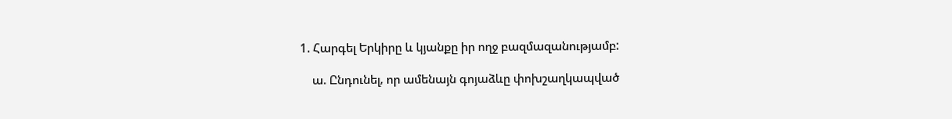1. Հարգել Երկիրը և կյանքը իր ողջ բազմազանությամբ:

    ա. Ընդունել‚ որ ամենայն գոյաձևը փոխշաղկապված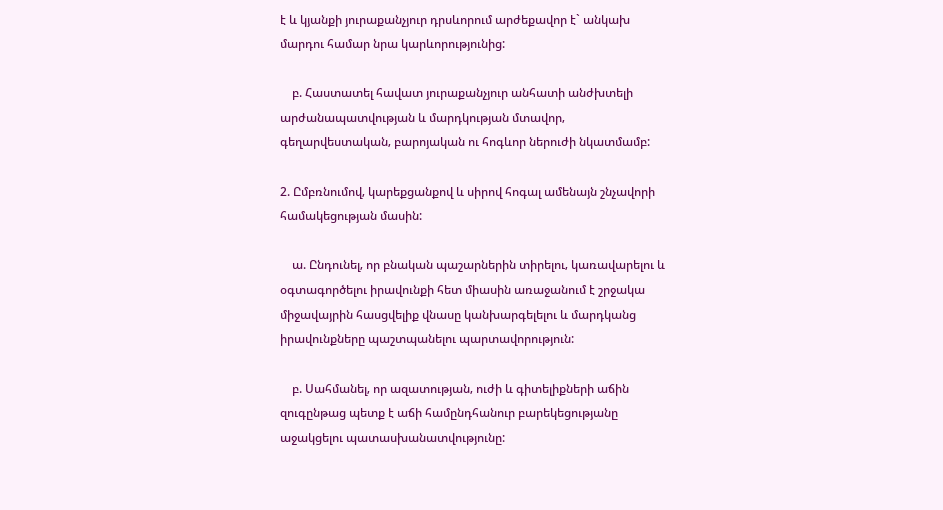է և կյանքի յուրաքանչյուր դրսևորում արժեքավոր է` անկախ մարդու համար նրա կարևորությունից:

    բ. Հաստատել հավատ յուրաքանչյուր անհատի անժխտելի արժանապատվության և մարդկության մտավոր‚ գեղարվեստական‚ բարոյական ու հոգևոր ներուժի նկատմամբ:

2. Ըմբռնումով‚ կարեքցանքով և սիրով հոգալ ամենայն շնչավորի համակեցության մասին:

    ա. Ընդունել‚ որ բնական պաշարներին տիրելու‚ կառավարելու և օգտագործելու իրավունքի հետ միասին առաջանում է շրջակա միջավայրին հասցվելիք վնասը կանխարգելելու և մարդկանց իրավունքները պաշտպանելու պարտավորություն:

    բ. Սահմանել‚ որ ազատության‚ ուժի և գիտելիքների աճին զուգընթաց պետք է աճի համընդհանուր բարեկեցությանը աջակցելու պատասխանատվությունը: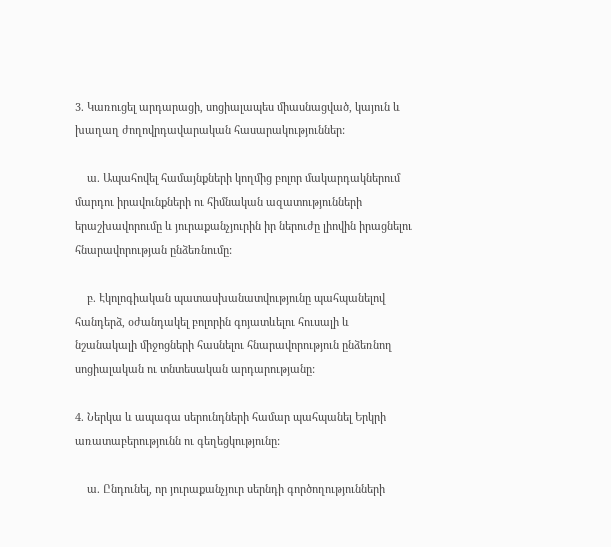3. Կառուցել արդարացի‚ սոցիալապես միասնացված‚ կայուն և խաղաղ ժողովրդավարական հասարակություններ:

    ա. Ապահովել համայնքների կողմից բոլոր մակարդակներում մարդու իրավունքների ու հիմնական ազատությունների երաշխավորումը և յուրաքանչյուրին իր ներուժը լիովին իրացնելու հնարավորության ընձեռնումը:

    բ. Էկոլոգիական պատասխանատվությունը պահպանելով հանդերձ‚ օժանդակել բոլորին գոյատևելու հուսալի և նշանակալի միջոցների հասնելու հնարավորություն ընձեռնող սոցիալական ու տնտեսական արդարությանը:

4. Ներկա և ապագա սերունդների համար պահպանել Երկրի առատաբերությունն ու գեղեցկությունը:

    ա. Ընդունել‚ որ յուրաքանչյուր սերնդի գործողությունների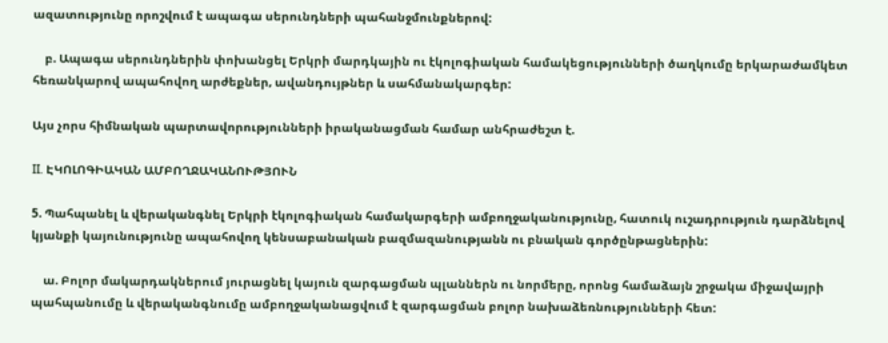ազատությունը որոշվում է ապագա սերունդների պահանջմունքներով:

    բ. Ապագա սերունդներին փոխանցել Երկրի մարդկային ու էկոլոգիական համակեցությունների ծաղկումը երկարաժամկետ հեռանկարով ապահովող արժեքներ‚ ավանդույթներ և սահմանակարգեր:

Այս չորս հիմնական պարտավորությունների իրականացման համար անհրաժեշտ է.

II. ԷԿՈԼՈԳԻԱԿԱՆ ԱՄԲՈՂՋԱԿԱՆՈՒԹՅՈՒՆ

5. Պահպանել և վերականգնել Երկրի էկոլոգիական համակարգերի ամբողջականությունը‚ հատուկ ուշադրություն դարձնելով կյանքի կայունությունը ապահովող կենսաբանական բազմազանությանն ու բնական գործընթացներին:

    ա. Բոլոր մակարդակներում յուրացնել կայուն զարգացման պլաններն ու նորմերը‚ որոնց համաձայն շրջակա միջավայրի պահպանումը և վերականգնումը ամբողջականացվում է զարգացման բոլոր նախաձեռնությունների հետ: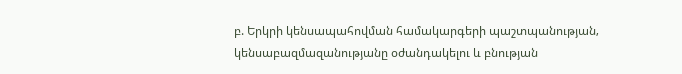բ. Երկրի կենսապահովման համակարգերի պաշտպանության‚ կենսաբազմազանությանը օժանդակելու և բնության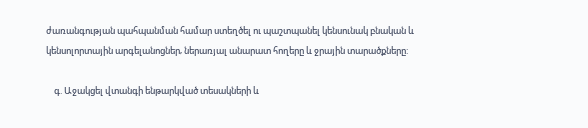ժառանգության պահպանման համար ստեղծել ու պաշտպանել կենսունակ բնական և կենսոլորտային արգելանոցներ‚ ներառյալ անարատ հողերը և ջրային տարածքները:

    գ. Աջակցել վտանգի ենթարկված տեսակների և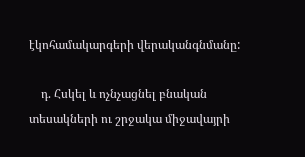էկոհամակարգերի վերականգնմանը:

    դ. Հսկել և ոչնչացնել բնական տեսակների ու շրջակա միջավայրի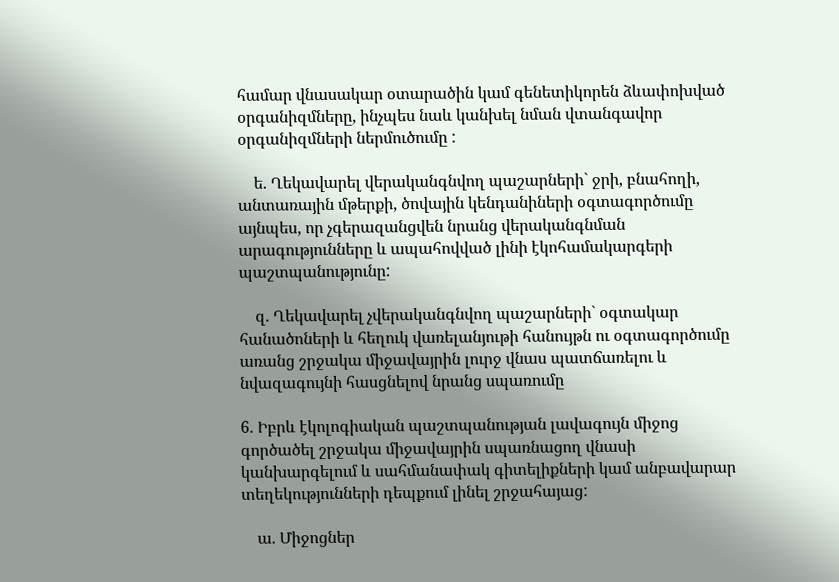համար վնասակար օտարածին կամ գենետիկորեն ձևափոխված օրգանիզմները‚ ինչպես նաև կանխել նման վտանգավոր օրգանիզմների ներմուծումը :

    ե. Ղեկավարել վերականգնվող պաշարների` ջրի‚ բնահողի‚ անտառային մթերքի‚ ծովային կենդանիների օգտագործումը այնպես‚ որ չգերազանցվեն նրանց վերականգնման արագությունները և ապահովված լինի էկոհամակարգերի պաշտպանությունը:

    զ. Ղեկավարել չվերականգնվող պաշարների` օգտակար հանածոների և հեղուկ վառելանյութի հանույթն ու օգտագործումը առանց շրջակա միջավայրին լուրջ վնաս պատճառելու և նվազագույնի հասցնելով նրանց սպառումը

6. Իբրև էկոլոգիական պաշտպանության լավագույն միջոց գործածել շրջակա միջավայրին սպառնացող վնասի կանխարգելում և սահմանափակ գիտելիքների կամ անբավարար տեղեկությունների դեպքում լինել շրջահայաց:

    ա. Միջոցներ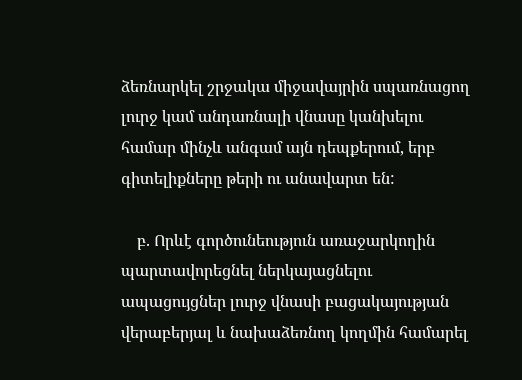ձեռնարկել շրջակա միջավայրին սպառնացող լուրջ կամ անդառնալի վնասը կանխելու համար մինչև անգամ այն դեպքերում‚ երբ գիտելիքները թերի ու անավարտ են:

    բ. Որևէ գործունեություն առաջարկողին պարտավորեցնել ներկայացնելու ապացույցներ լուրջ վնասի բացակայության վերաբերյալ և նախաձեռնող կողմին համարել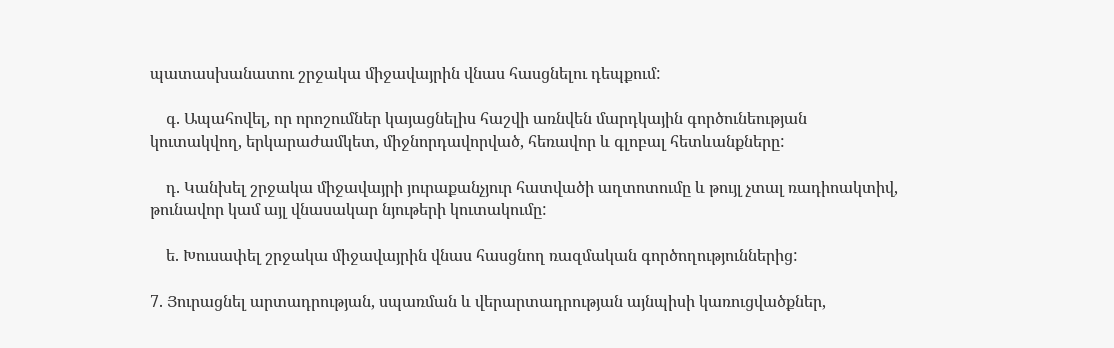պատասխանատու շրջակա միջավայրին վնաս հասցնելու դեպքում:

    գ. Ապահովել‚ որ որոշումներ կայացնելիս հաշվի առնվեն մարդկային գործունեության կուտակվող‚ երկարաժամկետ‚ միջնորդավորված‚ հեռավոր և գլոբալ հետևանքները:

    դ. Կանխել շրջակա միջավայրի յուրաքանչյուր հատվածի աղտոտումը և թույլ չտալ ռադիոակտիվ‚ թունավոր կամ այլ վնասակար նյութերի կուտակումը:

    ե. Խուսափել շրջակա միջավայրին վնաս հասցնող ռազմական գործողություններից:

7. Յուրացնել արտադրության‚ սպառման և վերարտադրության այնպիսի կառուցվածքներ‚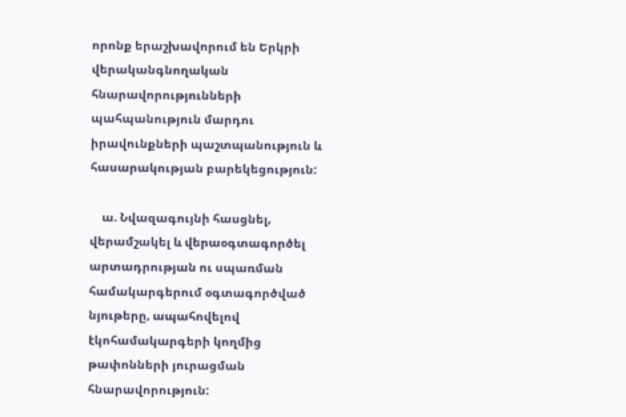որոնք երաշխավորում են Երկրի վերականգնողական հնարավորությունների պահպանություն մարդու իրավունքների պաշտպանություն և հասարակության բարեկեցություն:

    ա. Նվազագույնի հասցնել‚ վերամշակել և վերաօգտագործել արտադրության ու սպառման համակարգերում օգտագործված նյութերը‚ ապահովելով էկոհամակարգերի կողմից թափոնների յուրացման հնարավորություն: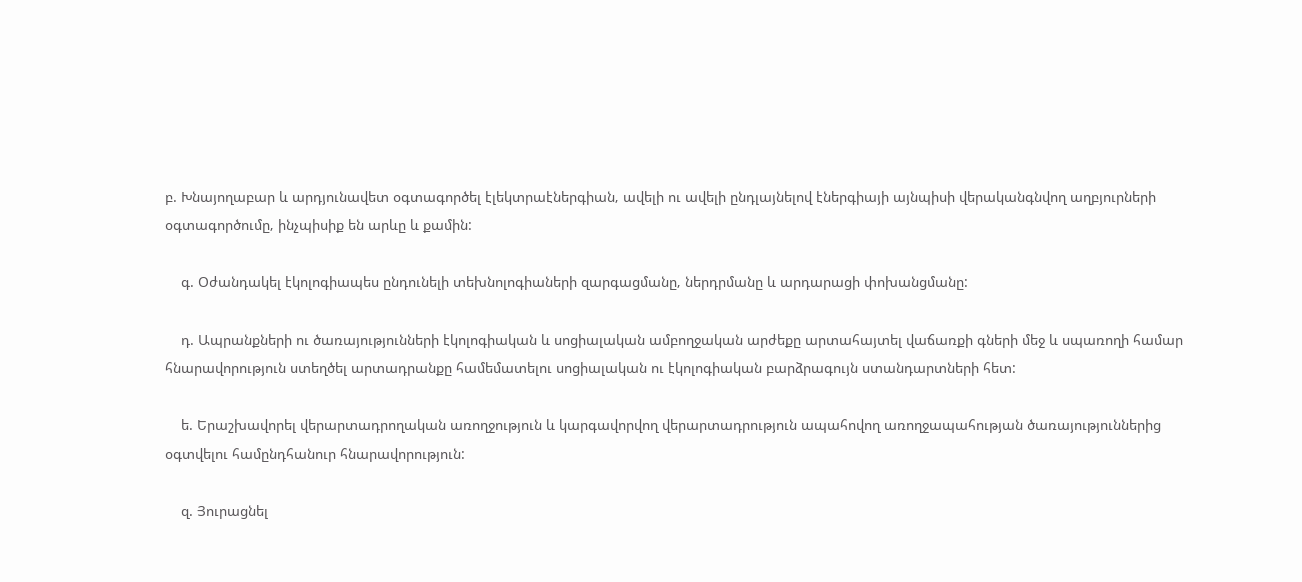բ. Խնայողաբար և արդյունավետ օգտագործել էլեկտրաէներգիան‚ ավելի ու ավելի ընդլայնելով էներգիայի այնպիսի վերականգնվող աղբյուրների օգտագործումը‚ ինչպիսիք են արևը և քամին:

    գ. Օժանդակել էկոլոգիապես ընդունելի տեխնոլոգիաների զարգացմանը‚ ներդրմանը և արդարացի փոխանցմանը:

    դ. Ապրանքների ու ծառայությունների էկոլոգիական և սոցիալական ամբողջական արժեքը արտահայտել վաճառքի գների մեջ և սպառողի համար հնարավորություն ստեղծել արտադրանքը համեմատելու սոցիալական ու էկոլոգիական բարձրագույն ստանդարտների հետ:

    ե. Երաշխավորել վերարտադրողական առողջություն և կարգավորվող վերարտադրություն ապահովող առողջապահության ծառայություններից օգտվելու համընդհանուր հնարավորություն:

    զ. Յուրացնել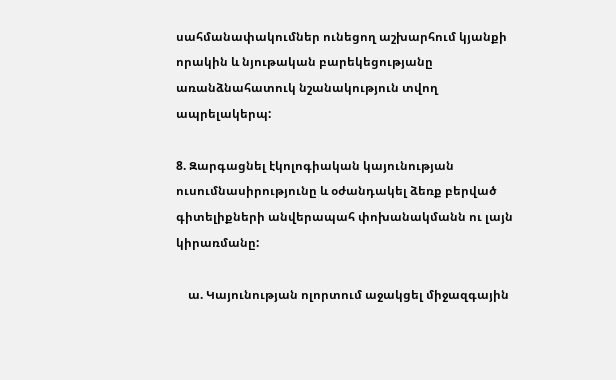սահմանափակումներ ունեցող աշխարհում կյանքի որակին և նյութական բարեկեցությանը առանձնահատուկ նշանակություն տվող ապրելակերպ:

8. Զարգացնել էկոլոգիական կայունության ուսումնասիրությունը և օժանդակել ձեռք բերված գիտելիքների անվերապահ փոխանակմանն ու լայն կիրառմանը:

    ա. Կայունության ոլորտում աջակցել միջազգային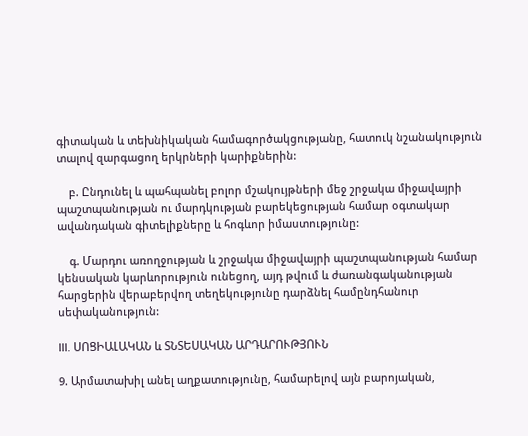գիտական և տեխնիկական համագործակցությանը‚ հատուկ նշանակություն տալով զարգացող երկրների կարիքներին:

    բ. Ընդունել և պահպանել բոլոր մշակույթների մեջ շրջակա միջավայրի պաշտպանության ու մարդկության բարեկեցության համար օգտակար ավանդական գիտելիքները և հոգևոր իմաստությունը:

    գ. Մարդու առողջության և շրջակա միջավայրի պաշտպանության համար կենսական կարևորություն ունեցող‚ այդ թվում և ժառանգականության հարցերին վերաբերվող տեղեկությունը դարձնել համընդհանուր սեփականություն:

III. ՍՈՑԻԱԼԱԿԱՆ և ՏՆՏԵՍԱԿԱՆ ԱՐԴԱՐՈՒԹՅՈՒՆ

9. Արմատախիլ անել աղքատությունը‚ համարելով այն բարոյական‚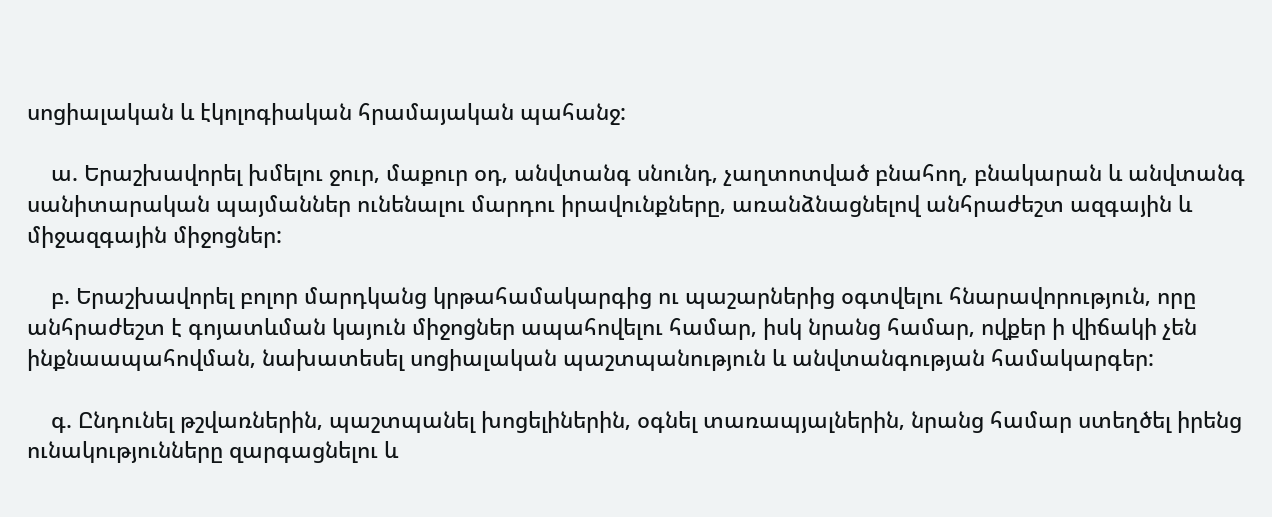սոցիալական և էկոլոգիական հրամայական պահանջ:

    ա. Երաշխավորել խմելու ջուր‚ մաքուր օդ‚ անվտանգ սնունդ‚ չաղտոտված բնահող‚ բնակարան և անվտանգ սանիտարական պայմաններ ունենալու մարդու իրավունքները‚ առանձնացնելով անհրաժեշտ ազգային և միջազգային միջոցներ:

    բ. Երաշխավորել բոլոր մարդկանց կրթահամակարգից ու պաշարներից օգտվելու հնարավորություն‚ որը անհրաժեշտ է գոյատևման կայուն միջոցներ ապահովելու համար‚ իսկ նրանց համար‚ ովքեր ի վիճակի չեն ինքնաապահովման‚ նախատեսել սոցիալական պաշտպանություն և անվտանգության համակարգեր:

    գ. Ընդունել թշվառներին‚ պաշտպանել խոցելիներին‚ օգնել տառապյալներին‚ նրանց համար ստեղծել իրենց ունակությունները զարգացնելու և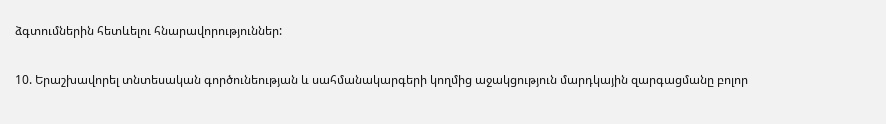ձգտումներին հետևելու հնարավորություններ:

10. Երաշխավորել տնտեսական գործունեության և սահմանակարգերի կողմից աջակցություն մարդկային զարգացմանը բոլոր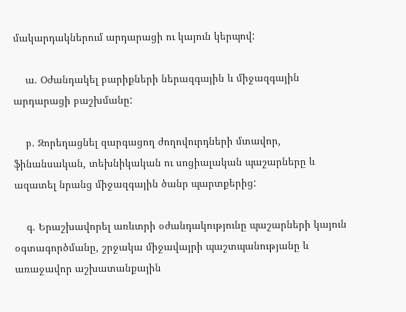մակարդակներում արդարացի ու կայուն կերպով:

    ա. Օժանդակել բարիքների ներազգային և միջազգային արդարացի բաշխմանը:

    բ. Զորեղացնել զարգացող ժողովուրդների մտավոր‚ ֆինանսական‚ տեխնիկական ու սոցիալական պաշարները և ազատել նրանց միջազգային ծանր պարտքերից:

    գ. Երաշխավորել առևտրի օժանդակությունը պաշարների կայուն օգտագործմանը‚ շրջակա միջավայրի պաշտպանությանը և առաջավոր աշխատանքային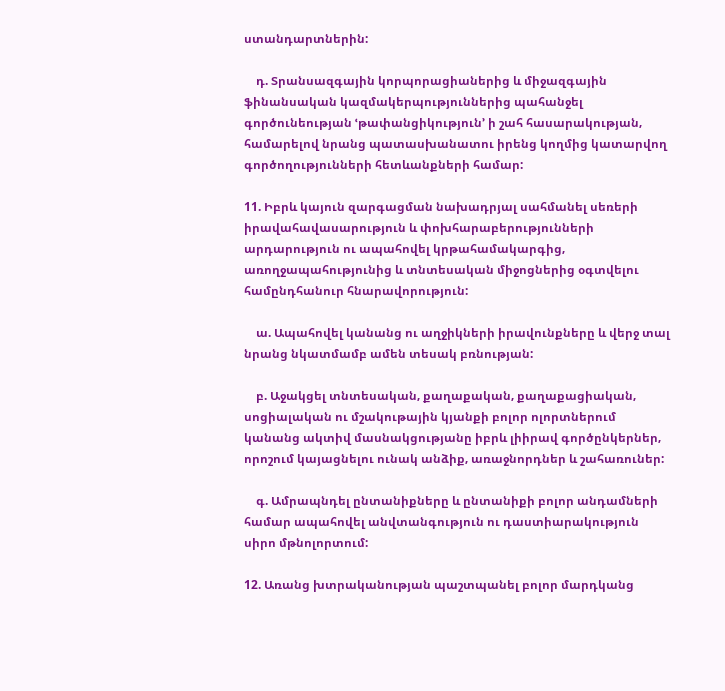ստանդարտներին:

    դ. Տրանսազգային կորպորացիաներից և միջազգային ֆինանսական կազմակերպություններից պահանջել գործունեության ՙթափանցիկություն՚ ի շահ հասարակության‚ համարելով նրանց պատասխանատու իրենց կողմից կատարվող գործողությունների հետևանքների համար:

11. Իբրև կայուն զարգացման նախադրյալ սահմանել սեռերի իրավահավասարություն և փոխհարաբերությունների արդարություն ու ապահովել կրթահամակարգից‚ առողջապահությունից և տնտեսական միջոցներից օգտվելու համընդհանուր հնարավորություն:

    ա. Ապահովել կանանց ու աղջիկների իրավունքները և վերջ տալ նրանց նկատմամբ ամեն տեսակ բռնության:

    բ. Աջակցել տնտեսական‚ քաղաքական‚ քաղաքացիական‚ սոցիալական ու մշակութային կյանքի բոլոր ոլորտներում կանանց ակտիվ մասնակցությանը իբրև լիիրավ գործընկերներ‚ որոշում կայացնելու ունակ անձիք‚ առաջնորդներ և շահառուներ:

    գ. Ամրապնդել ընտանիքները և ընտանիքի բոլոր անդամների համար ապահովել անվտանգություն ու դաստիարակություն սիրո մթնոլորտում:

12. Առանց խտրականության պաշտպանել բոլոր մարդկանց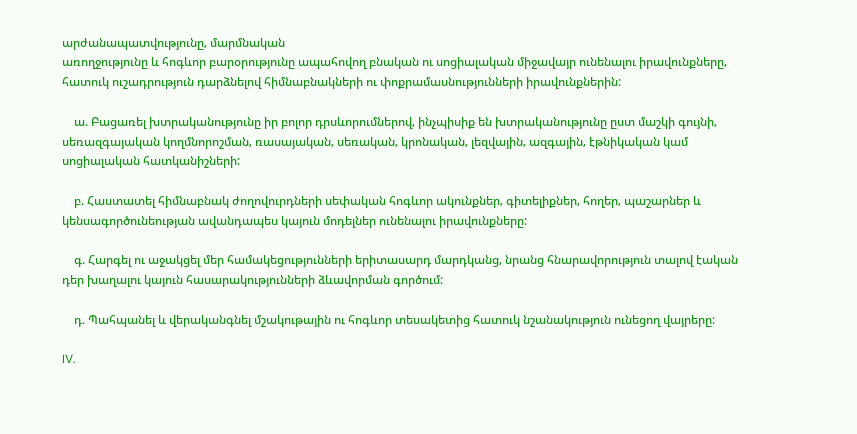արժանապատվությունը‚ մարմնական
առողջությունը և հոգևոր բարօրությունը ապահովող բնական ու սոցիալական միջավայր ունենալու իրավունքները‚ հատուկ ուշադրություն դարձնելով հիմնաբնակների ու փոքրամասնությունների իրավունքներին:

    ա. Բացառել խտրականությունը իր բոլոր դրսևորումներով‚ ինչպիսիք են խտրականությունը ըստ մաշկի գույնի‚ սեռազգայական կողմնորոշման‚ ռասայական‚ սեռական‚ կրոնական‚ լեզվային‚ ազգային‚ էթնիկական կամ սոցիալական հատկանիշների:

    բ. Հաստատել հիմնաբնակ ժողովուրդների սեփական հոգևոր ակունքներ‚ գիտելիքներ‚ հողեր‚ պաշարներ և կենսագործունեության ավանդապես կայուն մոդելներ ունենալու իրավունքները:

    գ. Հարգել ու աջակցել մեր համակեցությունների երիտասարդ մարդկանց‚ նրանց հնարավորություն տալով էական դեր խաղալու կայուն հասարակությունների ձևավորման գործում:

    դ. Պահպանել և վերականգնել մշակութային ու հոգևոր տեսակետից հատուկ նշանակություն ունեցող վայրերը:

IV.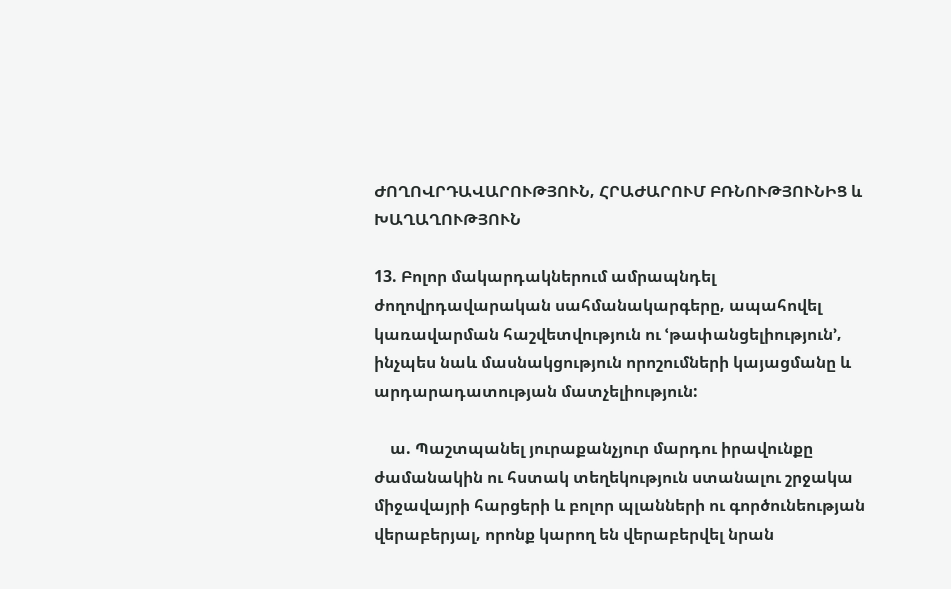ԺՈՂՈՎՐԴԱՎԱՐՈՒԹՅՈՒՆ‚ ՀՐԱԺԱՐՈՒՄ ԲՌՆՈՒԹՅՈՒՆԻՑ և ԽԱՂԱՂՈՒԹՅՈՒՆ

13. Բոլոր մակարդակներում ամրապնդել ժողովրդավարական սահմանակարգերը‚ ապահովել կառավարման հաշվետվություն ու ՙթափանցելիություն՚‚ ինչպես նաև մասնակցություն որոշումների կայացմանը և արդարադատության մատչելիություն:

    ա. Պաշտպանել յուրաքանչյուր մարդու իրավունքը ժամանակին ու հստակ տեղեկություն ստանալու շրջակա միջավայրի հարցերի և բոլոր պլանների ու գործունեության վերաբերյալ‚ որոնք կարող են վերաբերվել նրան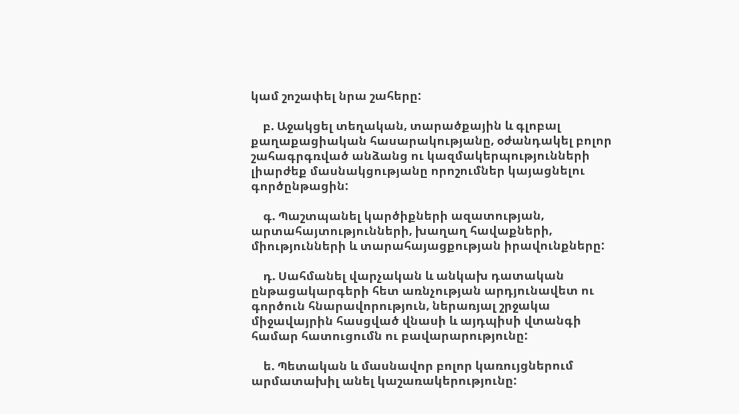կամ շոշափել նրա շահերը:

    բ. Աջակցել տեղական‚ տարածքային և գլոբալ քաղաքացիական հասարակությանը‚ օժանդակել բոլոր շահագրգռված անձանց ու կազմակերպությունների լիարժեք մասնակցությանը որոշումներ կայացնելու գործընթացին:

    գ. Պաշտպանել կարծիքների ազատության‚ արտահայտությունների‚ խաղաղ հավաքների‚ միությունների և տարահայացքության իրավունքները:

    դ. Սահմանել վարչական և անկախ դատական ընթացակարգերի հետ առնչության արդյունավետ ու գործուն հնարավորություն‚ ներառյալ շրջակա միջավայրին հասցված վնասի և այդպիսի վտանգի համար հատուցումն ու բավարարությունը:

    ե. Պետական և մասնավոր բոլոր կառույցներում արմատախիլ անել կաշառակերությունը: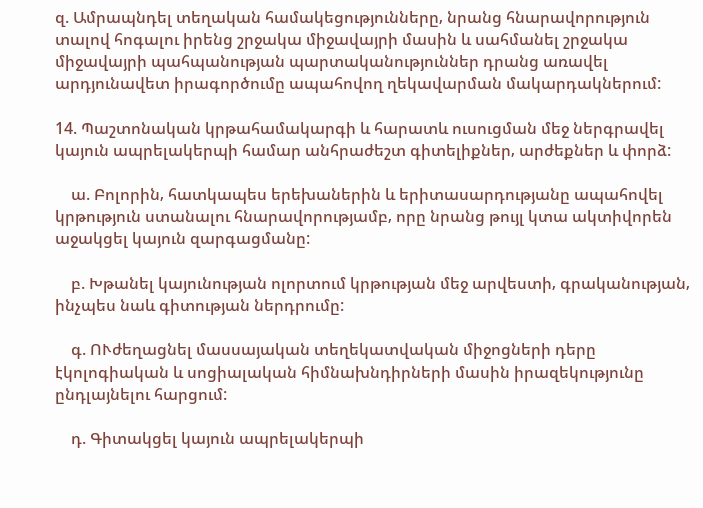զ. Ամրապնդել տեղական համակեցությունները‚ նրանց հնարավորություն տալով հոգալու իրենց շրջակա միջավայրի մասին և սահմանել շրջակա միջավայրի պահպանության պարտականություններ դրանց առավել արդյունավետ իրագործումը ապահովող ղեկավարման մակարդակներում:

14. Պաշտոնական կրթահամակարգի և հարատև ուսուցման մեջ ներգրավել կայուն ապրելակերպի համար անհրաժեշտ գիտելիքներ‚ արժեքներ և փորձ:

    ա. Բոլորին‚ հատկապես երեխաներին և երիտասարդությանը ապահովել կրթություն ստանալու հնարավորությամբ‚ որը նրանց թույլ կտա ակտիվորեն աջակցել կայուն զարգացմանը:

    բ. Խթանել կայունության ոլորտում կրթության մեջ արվեստի‚ գրականության‚ ինչպես նաև գիտության ներդրումը:

    գ. ՈՒժեղացնել մասսայական տեղեկատվական միջոցների դերը էկոլոգիական և սոցիալական հիմնախնդիրների մասին իրազեկությունը ընդլայնելու հարցում:

    դ. Գիտակցել կայուն ապրելակերպի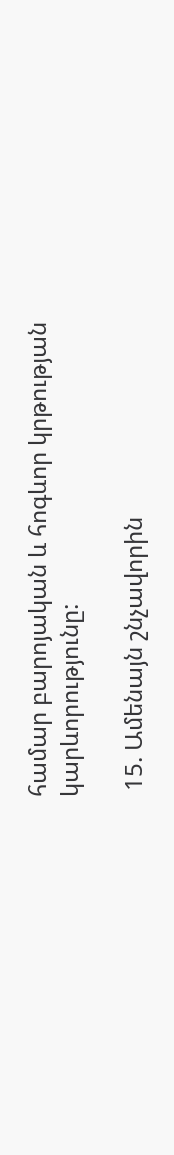համար բարոյական և հոգևոր կրթության կարևորությունը:

 15. Ամենայն շնչավորին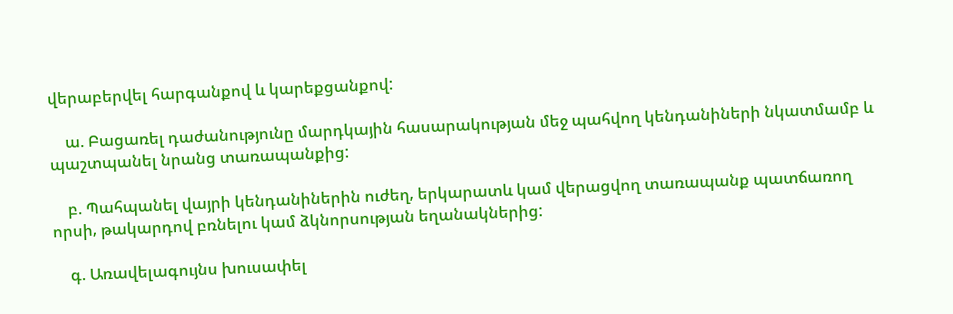վերաբերվել հարգանքով և կարեքցանքով:

    ա. Բացառել դաժանությունը մարդկային հասարակության մեջ պահվող կենդանիների նկատմամբ և պաշտպանել նրանց տառապանքից:

    բ. Պահպանել վայրի կենդանիներին ուժեղ‚ երկարատև կամ վերացվող տառապանք պատճառող որսի‚ թակարդով բռնելու կամ ձկնորսության եղանակներից:

    գ. Առավելագույնս խուսափել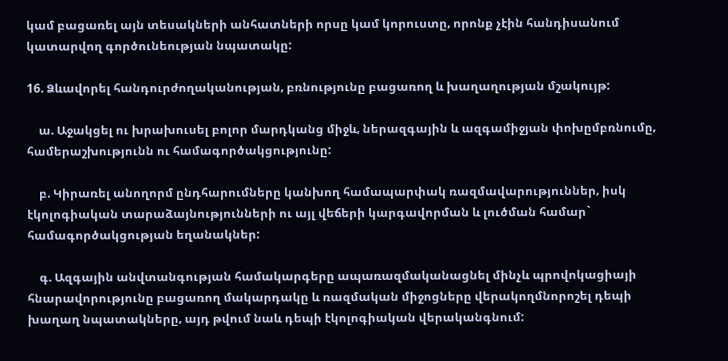կամ բացառել այն տեսակների անհատների որսը կամ կորուստը‚ որոնք չէին հանդիսանում կատարվող գործունեության նպատակը:

16. Ձևավորել հանդուրժողականության‚ բռնությունը բացառող և խաղաղության մշակույթ:

    ա. Աջակցել ու խրախուսել բոլոր մարդկանց միջև‚ ներազգային և ազգամիջյան փոխըմբռնումը‚ համերաշխությունն ու համագործակցությունը:

    բ. Կիրառել անողորմ ընդհարումները կանխող համապարփակ ռազմավարություններ‚ իսկ էկոլոգիական տարաձայնությունների ու այլ վեճերի կարգավորման և լուծման համար` համագործակցության եղանակներ:

    գ. Ազգային անվտանգության համակարգերը ապառազմականացնել մինչև պրովոկացիայի հնարավորությունը բացառող մակարդակը և ռազմական միջոցները վերակողմնորոշել դեպի խաղաղ նպատակները‚ այդ թվում նաև դեպի էկոլոգիական վերականգնում: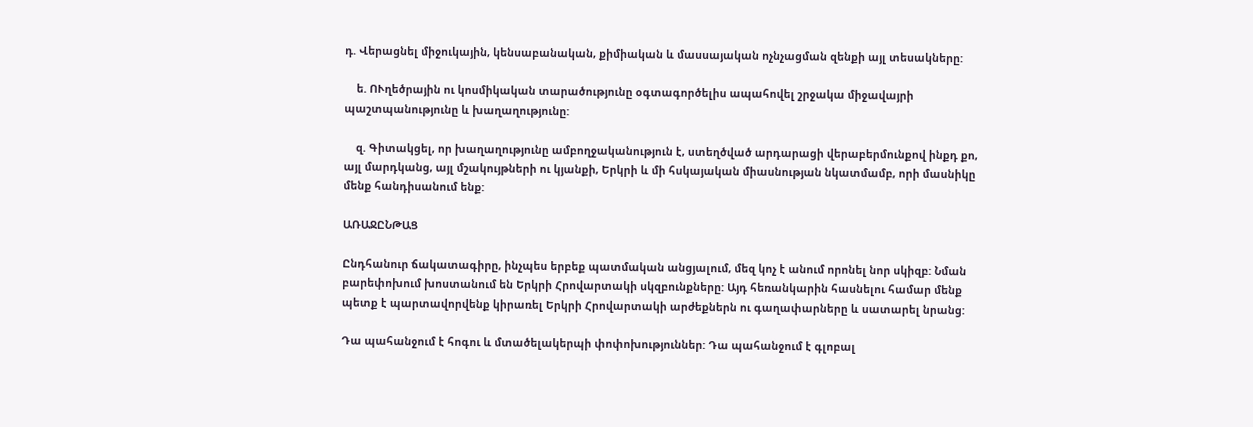դ. Վերացնել միջուկային‚ կենսաբանական‚ քիմիական և մասսայական ոչնչացման զենքի այլ տեսակները:

    ե. ՈՒղեծրային ու կոսմիկական տարածությունը օգտագործելիս ապահովել շրջակա միջավայրի պաշտպանությունը և խաղաղությունը:

    զ. Գիտակցել‚ որ խաղաղությունը ամբողջականություն է‚ ստեղծված արդարացի վերաբերմունքով ինքդ քո‚ այլ մարդկանց‚ այլ մշակույթների ու կյանքի‚ Երկրի և մի հսկայական միասնության նկատմամբ‚ որի մասնիկը մենք հանդիսանում ենք:

ԱՌԱՋԸՆԹԱՑ

Ընդհանուր ճակատագիրը‚ ինչպես երբեք պատմական անցյալում‚ մեզ կոչ է անում որոնել նոր սկիզբ: Նման բարեփոխում խոստանում են Երկրի Հրովարտակի սկզբունքները: Այդ հեռանկարին հասնելու համար մենք պետք է պարտավորվենք կիրառել Երկրի Հրովարտակի արժեքներն ու գաղափարները և սատարել նրանց:

Դա պահանջում է հոգու և մտածելակերպի փոփոխություններ: Դա պահանջում է գլոբալ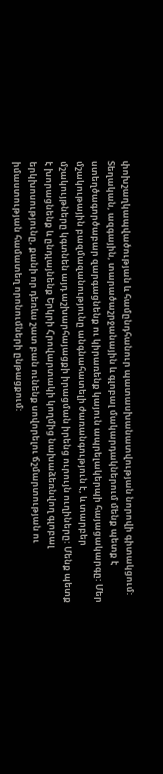փոխշաղկապվածության և համընդհանուր պատասխանատվության նորովի գիտակցում: Տեղական‚ ազգային‚ տարածաշրջանային և գլոբալ մակարդակներում մենք պետք է ստեղծագործաբար զարգացնենք ու կիրառենք կայուն ապրելակերպի հայացակարգը: Մեր մշակութային բազմազանությունը անգնահատելի ժառանգություն է‚ և տարբեր մշակույթները կգտնեն այդ աշխարհայացքի իրացման իրենց ուրույն ուղիները: Մենք պետք է խորացնենք և ընդլայնենք Երկրի Հրովարտակի կողմից նախաձեռնվող գլոբալ երկխոսությունը‚ քանի որ դեռևս շատ բան ունենք սովորելու ճշմարտության ու իմաստության համատեղ որոնումների ընթացքում: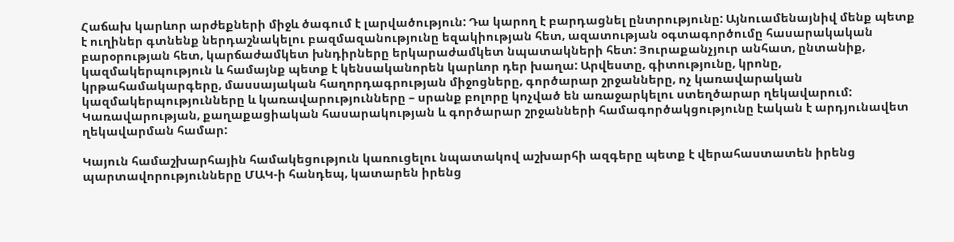Հաճախ կարևոր արժեքների միջև ծագում է լարվածություն: Դա կարող է բարդացնել ընտրությունը: Այնուամենայնիվ մենք պետք է ուղիներ գտնենք ներդաշնակելու բազմազանությունը եզակիության հետ‚ ազատության օգտագործումը հասարակական բարօրության հետ‚ կարճաժամկետ խնդիրները երկարաժամկետ նպատակների հետ: Յուրաքանչյուր անհատ‚ ընտանիք‚ կազմակերպություն և համայնք պետք է կենսականորեն կարևոր դեր խաղա: Արվեստը‚ գիտությունը‚ կրոնը‚ կրթահամակարգերը‚ մասսայական հաղորդագրության միջոցները‚ գործարար շրջանները‚ ոչ կառավարական կազմակերպությունները և կառավարությունները – սրանք բոլորը կոչված են առաջարկելու ստեղծարար ղեկավարում: Կառավարության‚ քաղաքացիական հասարակության և գործարար շրջանների համագործակցությունը էական է արդյունավետ ղեկավարման համար:

Կայուն համաշխարհային համակեցություն կառուցելու նպատակով աշխարհի ազգերը պետք է վերահաստատեն իրենց պարտավորությունները ՄԱԿ-ի հանդեպ‚ կատարեն իրենց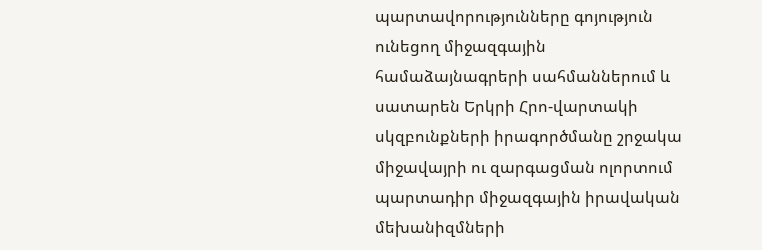պարտավորությունները գոյություն ունեցող միջազգային համաձայնագրերի սահմաններում և սատարեն Երկրի Հրո-վարտակի սկզբունքների իրագործմանը շրջակա միջավայրի ու զարգացման ոլորտում պարտադիր միջազգային իրավական մեխանիզմների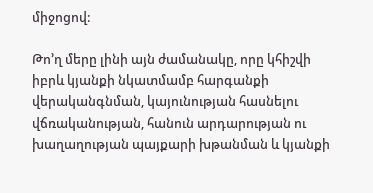միջոցով:

Թո’ղ մերը լինի այն ժամանակը‚ որը կհիշվի իբրև կյանքի նկատմամբ հարգանքի վերականգնման‚ կայունության հասնելու վճռականության‚ հանուն արդարության ու խաղաղության պայքարի խթանման և կյանքի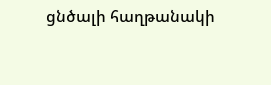ցնծալի հաղթանակի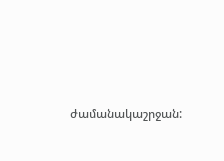ժամանակաշրջան: